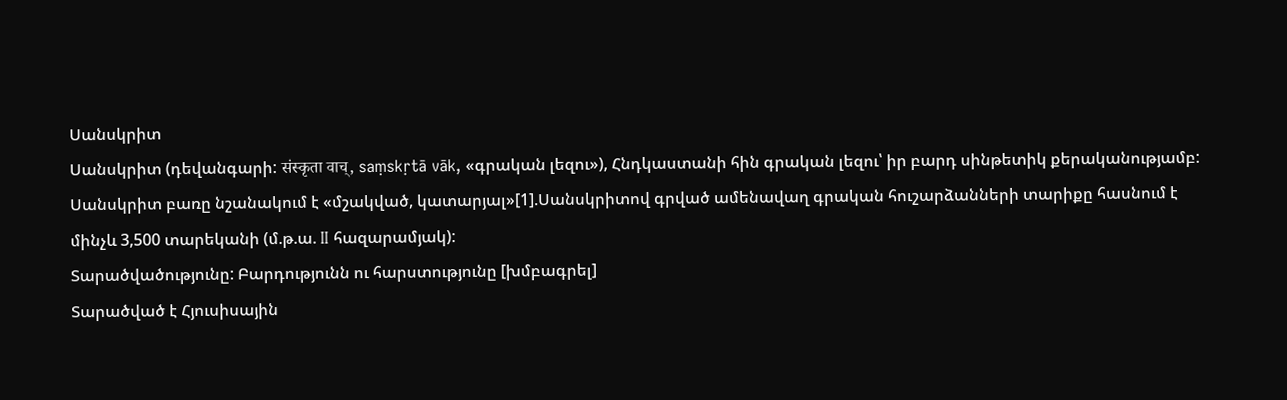Սանսկրիտ
Սանսկրիտ (դեվանգարի: संस्कृता वाच्, saṃskṛtā vāk, «գրական լեզու»), Հնդկաստանի հին գրական լեզու՝ իր բարդ սինթետիկ քերականությամբ: Սանսկրիտ բառը նշանակում է «մշակված, կատարյալ»[1].Սանսկրիտով գրված ամենավաղ գրական հուշարձանների տարիքը հասնում է մինչև 3,500 տարեկանի (մ.թ.ա. II հազարամյակ):
Տարածվածությունը: Բարդությունն ու հարստությունը [խմբագրել]
Տարածված է Հյուսիսային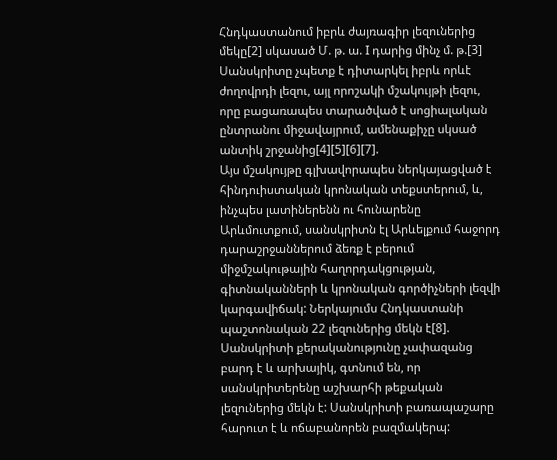Հնդկաստանում իբրև ժայռագիր լեզուներից մեկը[2] սկասած Մ. թ. ա. I դարից մինչ մ. թ.[3] Սանսկրիտը չպետք է դիտարկել իբրև որևէ ժողովրդի լեզու, այլ որոշակի մշակույթի լեզու, որը բացառապես տարածված է սոցիալական ընտրանու միջավայրում, ամենաքիչը սկսած անտիկ շրջանից[4][5][6][7].
Այս մշակույթը գլխավորապես ներկայացված է հինդուիստական կրոնական տեքստերում, և, ինչպես լատիներենն ու հունարենը Արևմուտքում, սանսկրիտն էլ Արևելքում հաջորդ դարաշրջաններում ձեռք է բերում միջմշակութային հաղորդակցության, գիտնականների և կրոնական գործիչների լեզվի կարգավիճակ: Ներկայումս Հնդկաստանի պաշտոնական 22 լեզուներից մեկն է[8]. Սանսկրիտի քերականությունը չափազանց բարդ է և արխայիկ, գտնում են, որ սանսկրիտերենը աշխարհի թեքական լեզուներից մեկն է: Սանսկրիտի բառապաշարը հարուտ է և ոճաբանորեն բազմակերպ: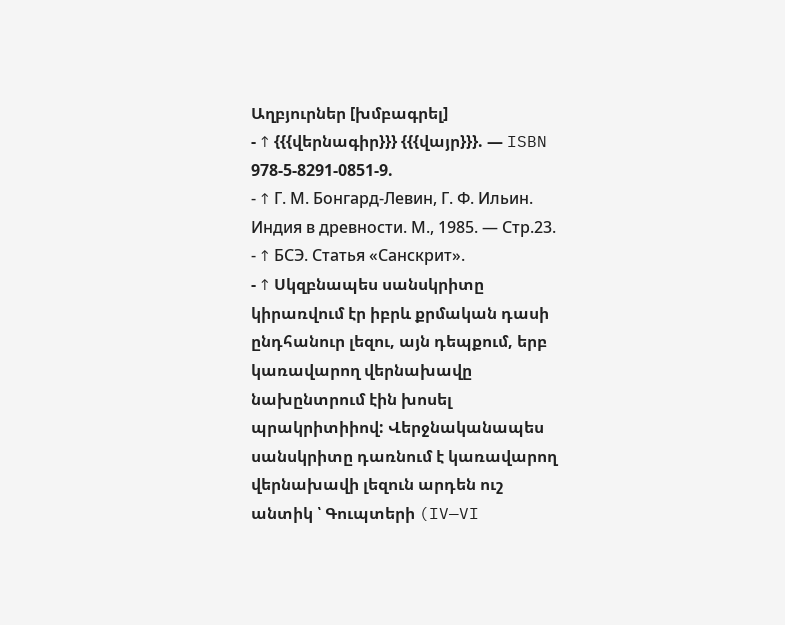Աղբյուրներ [խմբագրել]
- ↑ {{{վերնագիր}}} {{{վայր}}}. — ISBN 978-5-8291-0851-9.
- ↑ Г. М. Бонгард-Левин, Г. Ф. Ильин. Индия в древности. М., 1985. — Стр.23.
- ↑ БСЭ. Статья «Санскрит».
- ↑ Սկզբնապես սանսկրիտը կիրառվում էր իբրև քրմական դասի ընդհանուր լեզու, այն դեպքում, երբ կառավարող վերնախավը նախընտրում էին խոսել պրակրիտիիով: Վերջնականապես սանսկրիտը դառնում է կառավարող վերնախավի լեզուն արդեն ուշ անտիկ ՝ Գուպտերի (IV—VI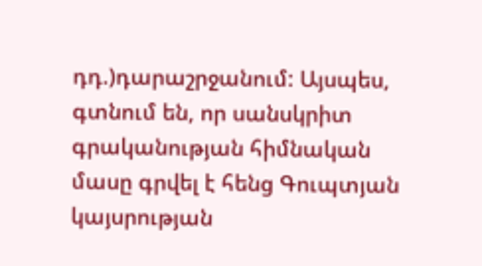դդ.)դարաշրջանում: Այսպես, գտնում են, որ սանսկրիտ գրականության հիմնական մասը գրվել է հենց Գուպտյան կայսրության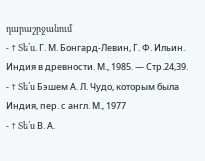դարաշրջանում
- ↑ Տե՛ս. Г. М. Бонгард-Левин, Г. Ф. Ильин. Индия в древности. М., 1985. — Стр.24,39.
- ↑ Տե՛ս Бэшем А. Л. Чудо, которым была Индия, пер. с англ. М., 1977
- ↑ Տե՛ս В. А.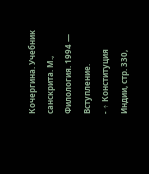Кочергина. Учебник санскрита. М., Филология. 1994 — Вступление.
- ↑ Конституция Индии, стр. 330,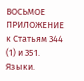ВОСЬМОЕ ПРИЛОЖЕНИЕ к Статьям 344 (1) и 351. Языки.